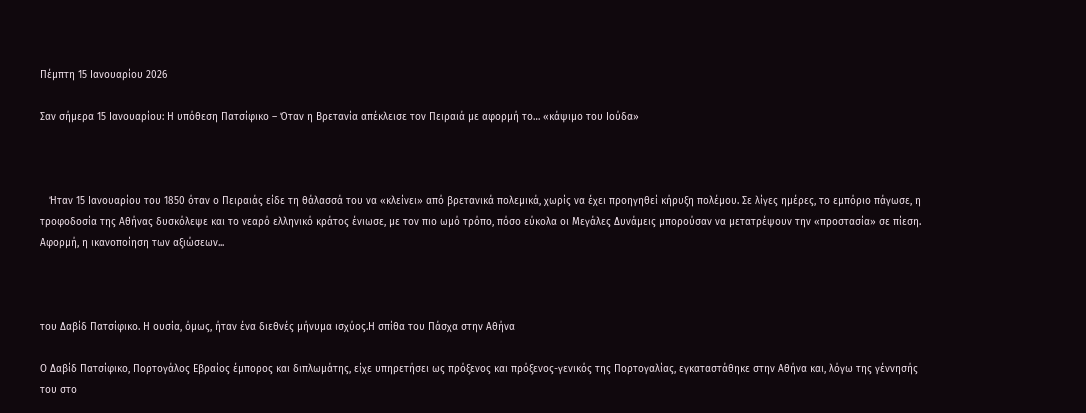Πέμπτη 15 Ιανουαρίου 2026

Σαν σήμερα 15 Ιανουαρίου: Η υπόθεση Πατσίφικο – Όταν η Βρετανία απέκλεισε τον Πειραιά με αφορμή το… «κάψιμο του Ιούδα»



   Ήταν 15 Ιανουαρίου του 1850 όταν ο Πειραιάς είδε τη θάλασσά του να «κλείνει» από βρετανικά πολεμικά, χωρίς να έχει προηγηθεί κήρυξη πολέμου. Σε λίγες ημέρες, το εμπόριο πάγωσε, η τροφοδοσία της Αθήνας δυσκόλεψε και το νεαρό ελληνικό κράτος ένιωσε, με τον πιο ωμό τρόπο, πόσο εύκολα οι Μεγάλες Δυνάμεις μπορούσαν να μετατρέψουν την «προστασία» σε πίεση. Αφορμή, η ικανοποίηση των αξιώσεων...



του Δαβίδ Πατσίφικο. Η ουσία, όμως, ήταν ένα διεθνές μήνυμα ισχύος.Η σπίθα του Πάσχα στην Αθήνα

Ο Δαβίδ Πατσίφικο, Πορτογάλος Εβραίος έμπορος και διπλωμάτης, είχε υπηρετήσει ως πρόξενος και πρόξενος-γενικός της Πορτογαλίας, εγκαταστάθηκε στην Αθήνα και, λόγω της γέννησής του στο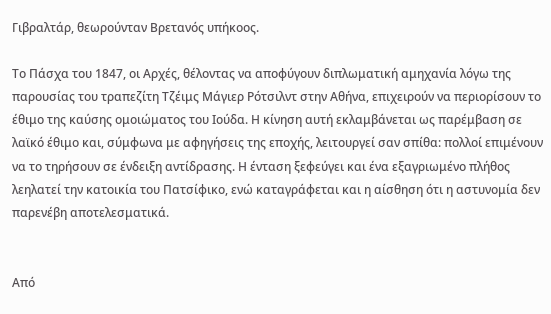Γιβραλτάρ, θεωρούνταν Βρετανός υπήκοος.

Το Πάσχα του 1847, οι Αρχές, θέλοντας να αποφύγουν διπλωματική αμηχανία λόγω της παρουσίας του τραπεζίτη Τζέιμς Μάγιερ Ρότσιλντ στην Αθήνα, επιχειρούν να περιορίσουν το έθιμο της καύσης ομοιώματος του Ιούδα. Η κίνηση αυτή εκλαμβάνεται ως παρέμβαση σε λαϊκό έθιμο και, σύμφωνα με αφηγήσεις της εποχής, λειτουργεί σαν σπίθα: πολλοί επιμένουν να το τηρήσουν σε ένδειξη αντίδρασης. Η ένταση ξεφεύγει και ένα εξαγριωμένο πλήθος λεηλατεί την κατοικία του Πατσίφικο, ενώ καταγράφεται και η αίσθηση ότι η αστυνομία δεν παρενέβη αποτελεσματικά.


Από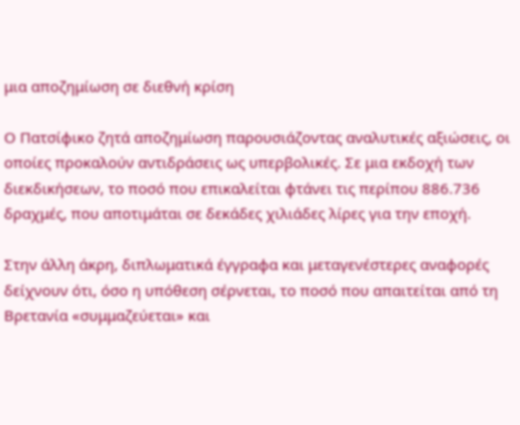μια αποζημίωση σε διεθνή κρίση

Ο Πατσίφικο ζητά αποζημίωση παρουσιάζοντας αναλυτικές αξιώσεις, οι οποίες προκαλούν αντιδράσεις ως υπερβολικές. Σε μια εκδοχή των διεκδικήσεων, το ποσό που επικαλείται φτάνει τις περίπου 886.736 δραχμές, που αποτιμάται σε δεκάδες χιλιάδες λίρες για την εποχή.

Στην άλλη άκρη, διπλωματικά έγγραφα και μεταγενέστερες αναφορές δείχνουν ότι, όσο η υπόθεση σέρνεται, το ποσό που απαιτείται από τη Βρετανία «συμμαζεύεται» και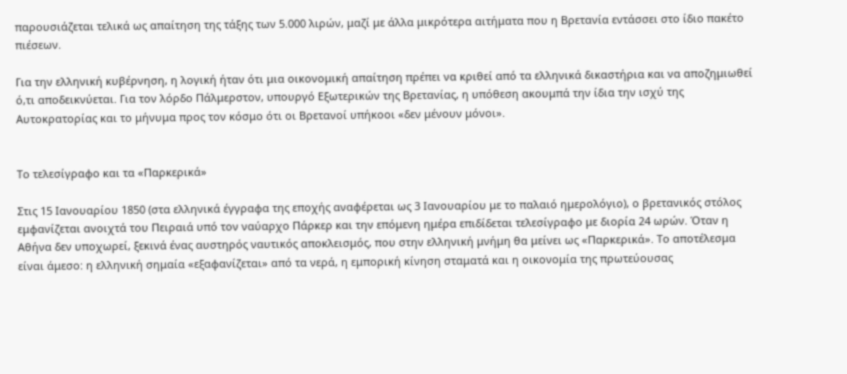παρουσιάζεται τελικά ως απαίτηση της τάξης των 5.000 λιρών, μαζί με άλλα μικρότερα αιτήματα που η Βρετανία εντάσσει στο ίδιο πακέτο πιέσεων.

Για την ελληνική κυβέρνηση, η λογική ήταν ότι μια οικονομική απαίτηση πρέπει να κριθεί από τα ελληνικά δικαστήρια και να αποζημιωθεί ό,τι αποδεικνύεται. Για τον λόρδο Πάλμερστον, υπουργό Εξωτερικών της Βρετανίας, η υπόθεση ακουμπά την ίδια την ισχύ της Αυτοκρατορίας και το μήνυμα προς τον κόσμο ότι οι Βρετανοί υπήκοοι «δεν μένουν μόνοι».


Το τελεσίγραφο και τα «Παρκερικά»

Στις 15 Ιανουαρίου 1850 (στα ελληνικά έγγραφα της εποχής αναφέρεται ως 3 Ιανουαρίου με το παλαιό ημερολόγιο), ο βρετανικός στόλος εμφανίζεται ανοιχτά του Πειραιά υπό τον ναύαρχο Πάρκερ και την επόμενη ημέρα επιδίδεται τελεσίγραφο με διορία 24 ωρών. Όταν η Αθήνα δεν υποχωρεί, ξεκινά ένας αυστηρός ναυτικός αποκλεισμός, που στην ελληνική μνήμη θα μείνει ως «Παρκερικά». Το αποτέλεσμα είναι άμεσο: η ελληνική σημαία «εξαφανίζεται» από τα νερά, η εμπορική κίνηση σταματά και η οικονομία της πρωτεύουσας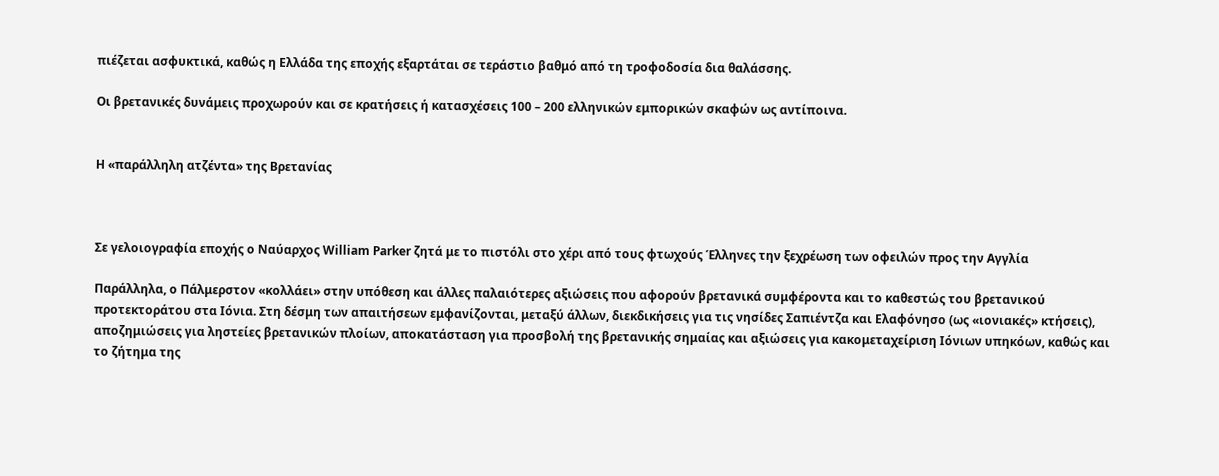πιέζεται ασφυκτικά, καθώς η Ελλάδα της εποχής εξαρτάται σε τεράστιο βαθμό από τη τροφοδοσία δια θαλάσσης.

Οι βρετανικές δυνάμεις προχωρούν και σε κρατήσεις ή κατασχέσεις 100 – 200 ελληνικών εμπορικών σκαφών ως αντίποινα.


Η «παράλληλη ατζέντα» της Βρετανίας



Σε γελοιογραφία εποχής ο Ναύαρχος William Parker ζητά με το πιστόλι στο χέρι από τους φτωχούς Έλληνες την ξεχρέωση των οφειλών προς την Αγγλία

Παράλληλα, ο Πάλμερστον «κολλάει» στην υπόθεση και άλλες παλαιότερες αξιώσεις που αφορούν βρετανικά συμφέροντα και το καθεστώς του βρετανικού προτεκτοράτου στα Ιόνια. Στη δέσμη των απαιτήσεων εμφανίζονται, μεταξύ άλλων, διεκδικήσεις για τις νησίδες Σαπιέντζα και Ελαφόνησο (ως «ιονιακές» κτήσεις), αποζημιώσεις για ληστείες βρετανικών πλοίων, αποκατάσταση για προσβολή της βρετανικής σημαίας και αξιώσεις για κακομεταχείριση Ιόνιων υπηκόων, καθώς και το ζήτημα της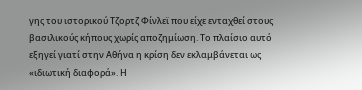γης του ιστορικού Τζορτζ Φίνλεϊ που είχε ενταχθεί στους βασιλικούς κήπους χωρίς αποζημίωση. Το πλαίσιο αυτό εξηγεί γιατί στην Αθήνα η κρίση δεν εκλαμβάνεται ως «ιδιωτική διαφορά». Η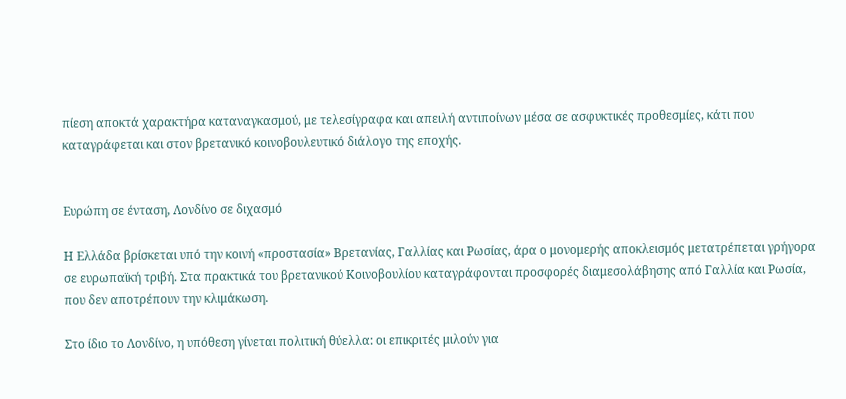πίεση αποκτά χαρακτήρα καταναγκασμού, με τελεσίγραφα και απειλή αντιποίνων μέσα σε ασφυκτικές προθεσμίες, κάτι που καταγράφεται και στον βρετανικό κοινοβουλευτικό διάλογο της εποχής.


Ευρώπη σε ένταση, Λονδίνο σε διχασμό

Η Ελλάδα βρίσκεται υπό την κοινή «προστασία» Βρετανίας, Γαλλίας και Ρωσίας, άρα ο μονομερής αποκλεισμός μετατρέπεται γρήγορα σε ευρωπαϊκή τριβή. Στα πρακτικά του βρετανικού Κοινοβουλίου καταγράφονται προσφορές διαμεσολάβησης από Γαλλία και Ρωσία, που δεν αποτρέπουν την κλιμάκωση.

Στο ίδιο το Λονδίνο, η υπόθεση γίνεται πολιτική θύελλα: οι επικριτές μιλούν για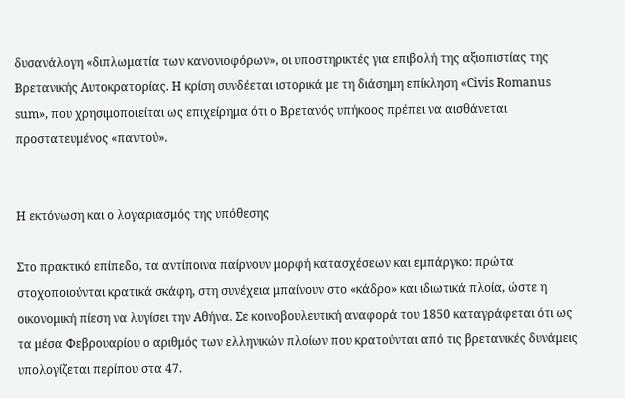δυσανάλογη «διπλωματία των κανονιοφόρων», οι υποστηρικτές για επιβολή της αξιοπιστίας της Βρετανικής Αυτοκρατορίας. Η κρίση συνδέεται ιστορικά με τη διάσημη επίκληση «Civis Romanus sum», που χρησιμοποιείται ως επιχείρημα ότι ο Βρετανός υπήκοος πρέπει να αισθάνεται προστατευμένος «παντού».


Η εκτόνωση και ο λογαριασμός της υπόθεσης

Στο πρακτικό επίπεδο, τα αντίποινα παίρνουν μορφή κατασχέσεων και εμπάργκο: πρώτα στοχοποιούνται κρατικά σκάφη, στη συνέχεια μπαίνουν στο «κάδρο» και ιδιωτικά πλοία, ώστε η οικονομική πίεση να λυγίσει την Αθήνα. Σε κοινοβουλευτική αναφορά του 1850 καταγράφεται ότι ως τα μέσα Φεβρουαρίου ο αριθμός των ελληνικών πλοίων που κρατούνται από τις βρετανικές δυνάμεις υπολογίζεται περίπου στα 47.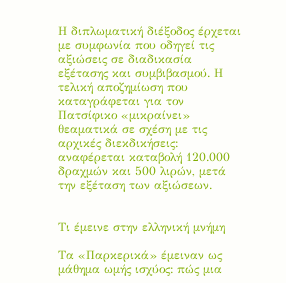Η διπλωματική διέξοδος έρχεται με συμφωνία που οδηγεί τις αξιώσεις σε διαδικασία εξέτασης και συμβιβασμού. Η τελική αποζημίωση που καταγράφεται για τον Πατσίφικο «μικραίνει» θεαματικά σε σχέση με τις αρχικές διεκδικήσεις: αναφέρεται καταβολή 120.000 δραχμών και 500 λιρών, μετά την εξέταση των αξιώσεων.


Τι έμεινε στην ελληνική μνήμη

Τα «Παρκερικά» έμειναν ως μάθημα ωμής ισχύος: πώς μια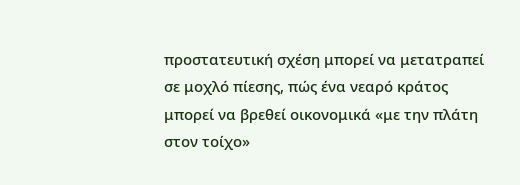προστατευτική σχέση μπορεί να μετατραπεί σε μοχλό πίεσης, πώς ένα νεαρό κράτος μπορεί να βρεθεί οικονομικά «με την πλάτη στον τοίχο»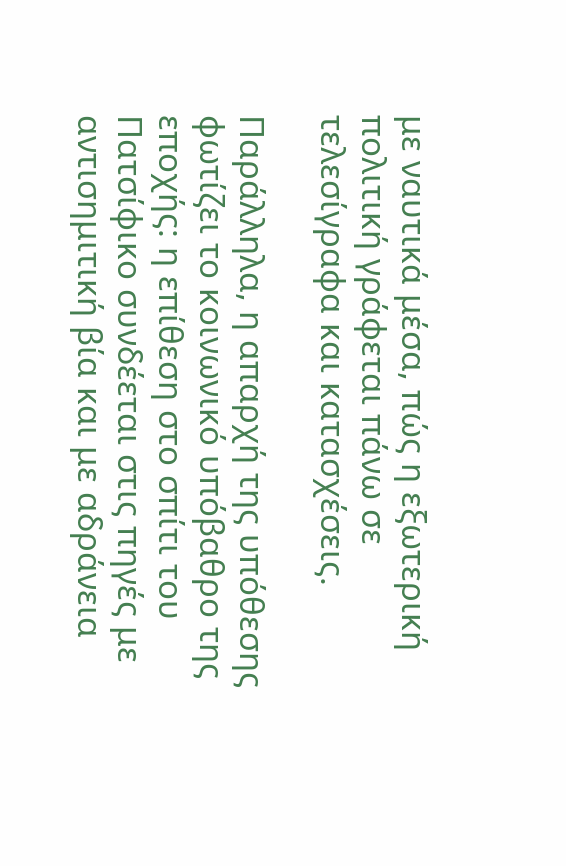με ναυτικά μέσα, πώς η εξωτερική πολιτική γράφεται πάνω σε τελεσίγραφα και κατασχέσεις.

Παράλληλα, η απαρχή της υπόθεσης φωτίζει το κοινωνικό υπόβαθρο της εποχής: η επίθεση στο σπίτι του Πατσίφικο συνδέεται στις πηγές με αντισημιτική βία και με αδράνεια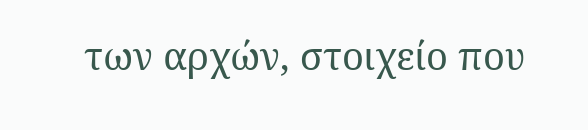των αρχών, στοιχείο που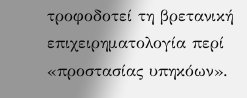τροφοδοτεί τη βρετανική επιχειρηματολογία περί «προστασίας υπηκόων».